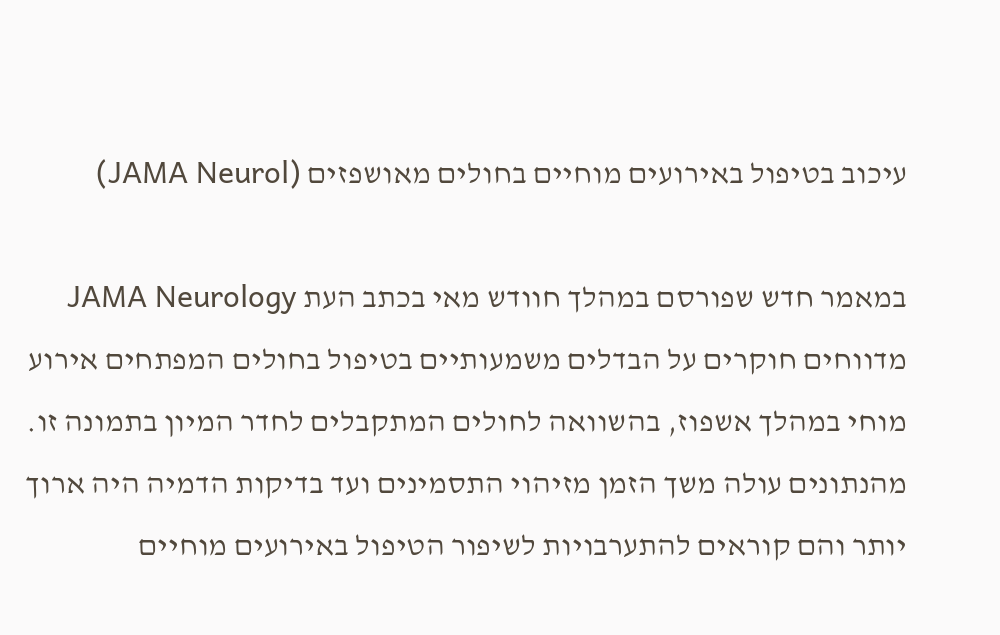עיכוב בטיפול באירועים מוחיים בחולים מאושפזים (JAMA Neurol)

במאמר חדש שפורסם במהלך חוודש מאי בכתב העת JAMA Neurology מדווחים חוקרים על הבדלים משמעותיים בטיפול בחולים המפתחים אירוע מוחי במהלך אשפוז, בהשוואה לחולים המתקבלים לחדר המיון בתמונה זו. מהנתונים עולה משך הזמן מזיהוי התסמינים ועד בדיקות הדמיה היה ארוך יותר והם קוראים להתערבויות לשיפור הטיפול באירועים מוחיים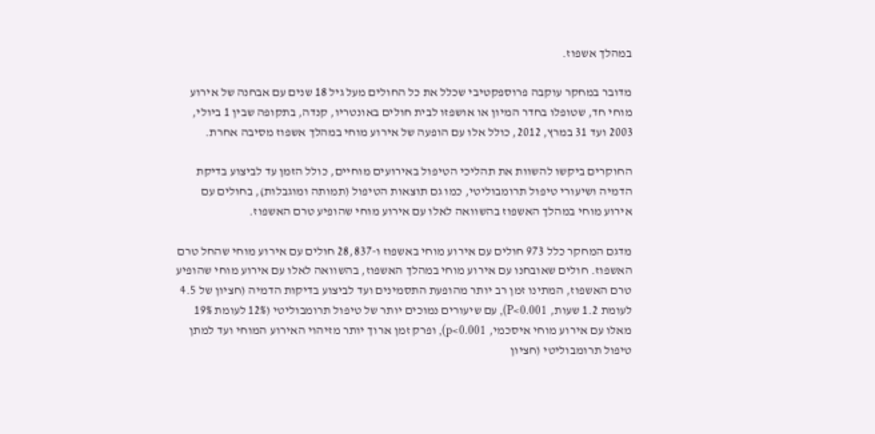במהלך אשפוז.

מדובר במחקר עוקבה פרוספקטיבי שכלל את כל החולים מעל גיל 18 שנים עם אבחנה של אירוע מוחי חד, שטופלו בחדר המיון או אושפזו לבית חולים באונטריו, קנדה, בתקופה שבין 1 ביולי, 2003 ועד 31 במרץ, 2012, כולל אלו עם הופעה של אירוע מוחי במהלך אשפוז מסיבה אחרת.

החוקרים ביקשו להשוות את תהליכי הטיפול באירועים מוחיים, כולל הזמן עד לביצוע בדיקת הדמיה ושיעורי טיפול תרומבוליטי, כמו גם תוצאות הטיפול (תמותה ומוגבלות), בחולים עם אירוע מוחי במהלך האשפוז בהשוואה לאלו עם אירוע מוחי שהופיע טרם האשפוז.

מדגם המחקר כלל 973 חולים עם אירוע מוחי באשפוז ו-28,837 חולים עם אירוע מוחי שהחל טרם האשפוז. חולים שאובחנו עם אירוע מוחי במהלך האשפוז, בהשוואה לאלו עם אירוע מוחי שהופיע טרם האשפוז, המתינו זמן רב יותר מהופעת התסמינים ועד לביצוע בדיקות הדמיה (חציון של 4.5 לעומת 1.2 שעות, P<0.001), עם שיעורים נמוכים יותר של טיפול תרומבוליטי (12% לעומת 19% מאלו עם אירוע מוחי איסכמי, p<0.001), ופרק זמן ארוך יותר מזיהוי האירוע המוחי ועד למתן טיפול תרומבוליטי (חציון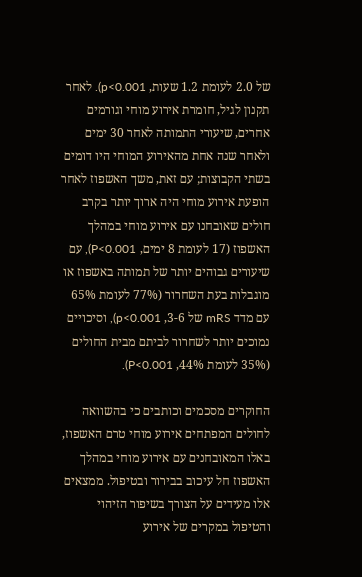של 2.0 לעומת 1.2 שעות, p<0.001). לאחר תקנון לגיל, חומרת אירוע מוחי וגורמים אחרים, שיעורי התמותה לאחר 30 ימים ולאחר שנה אחת מהאירוע המוחי היו דומים בשתי הקבוצות; עם זאת, משך האשפוז לאחר הופעת אירוע מוחי היה ארוך יותר בקרב חולים שאובחנו עם אירוע מוחי במהלך האשפוז (17 לעומת 8 ימים, P<0.001), עם שיעורים גבוהים יותר של תמותה באשפוז או מוגבלות בעת השחרור (77% לעומת 65% עם מדד mRS של 3-6, p<0.001), וסיכויים נמוכים יותר לשחרור לביתם מבית החולים (35% לעומת 44%, P<0.001).

החוקרים מסכמים וכותבים כי בהשוואה לחולים המפתחים אירוע מוחי טרם האשפוז, באלו המאובחנים עם אירוע מוחי במהלך האשפוז חל עיכוב בבירור ובטיפול. ממצאים אלו מעידים על הצורך בשיפור הזיהוי והטיפול במקרים של אירוע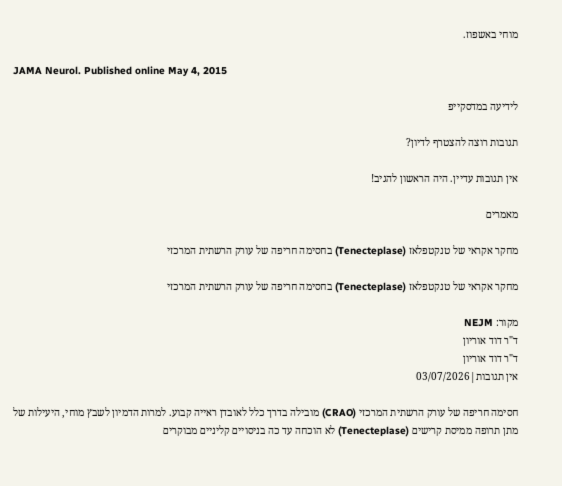מוחי באשפוז.

JAMA Neurol. Published online May 4, 2015

לידיעה במדסקייפ

תגובות רוצה להצטרף לדיון?

אין תגובות עדיין. היה הראשון להגיב!

מאמרים

מחקר אקראי של טנקטפלאז (Tenecteplase) בחסימה חריפה של עורק הרשתית המרכזי

מחקר אקראי של טנקטפלאז (Tenecteplase) בחסימה חריפה של עורק הרשתית המרכזי

מקור: NEJM
ד"ר דוד אוריון
ד"ר דוד אוריון
אין תגובות|03/07/2026

חסימה חריפה של עורק הרשתית המרכזי (CRAO) מובילה בדרך כלל לאובדן ראייה קבוע. למרות הדמיון לשבץ מוחי, היעילות של מתן תרופה ממיסת קרישים (Tenecteplase) לא הוכחה עד כה בניסויים קליניים מבוקרים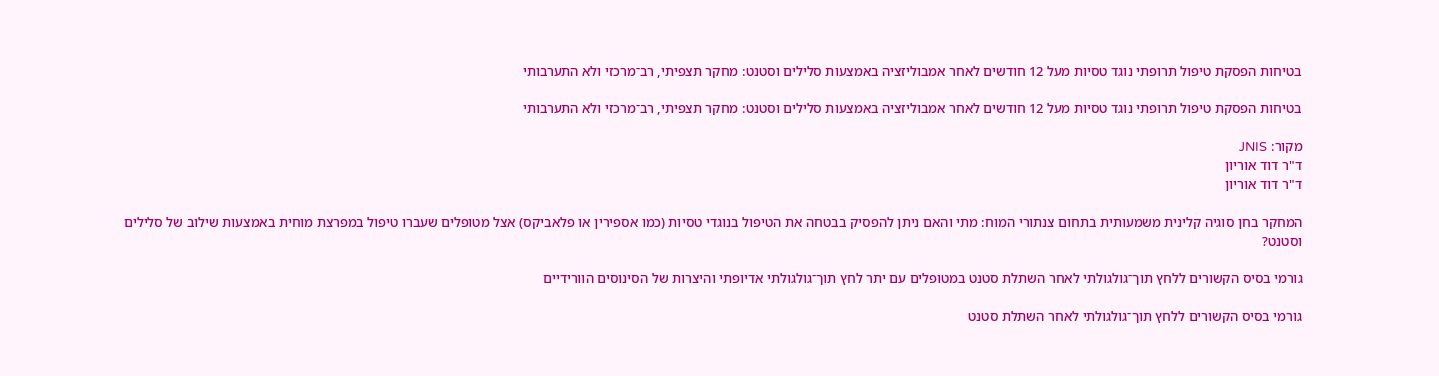בטיחות הפסקת טיפול תרופתי נוגד טסיות מעל 12 חודשים לאחר אמבוליזציה באמצעות סלילים וסטנט: מחקר תצפיתי, רב־מרכזי ולא התערבותי

בטיחות הפסקת טיפול תרופתי נוגד טסיות מעל 12 חודשים לאחר אמבוליזציה באמצעות סלילים וסטנט: מחקר תצפיתי, רב־מרכזי ולא התערבותי

מקור: JNIS
ד"ר דוד אוריון
ד"ר דוד אוריון

המחקר בחן סוגיה קלינית משמעותית בתחום צנתורי המוח: מתי והאם ניתן להפסיק בבטחה את הטיפול בנוגדי טסיות (כמו אספירין או פלאביקס) אצל מטופלים שעברו טיפול במפרצת מוחית באמצעות שילוב של סלילים וסטנט?

גורמי בסיס הקשורים ללחץ תוך־גולגולתי לאחר השתלת סטנט במטופלים עם יתר לחץ תוך־גולגולתי אדיופתי והיצרות של הסינוסים הוורידיים

גורמי בסיס הקשורים ללחץ תוך־גולגולתי לאחר השתלת סטנט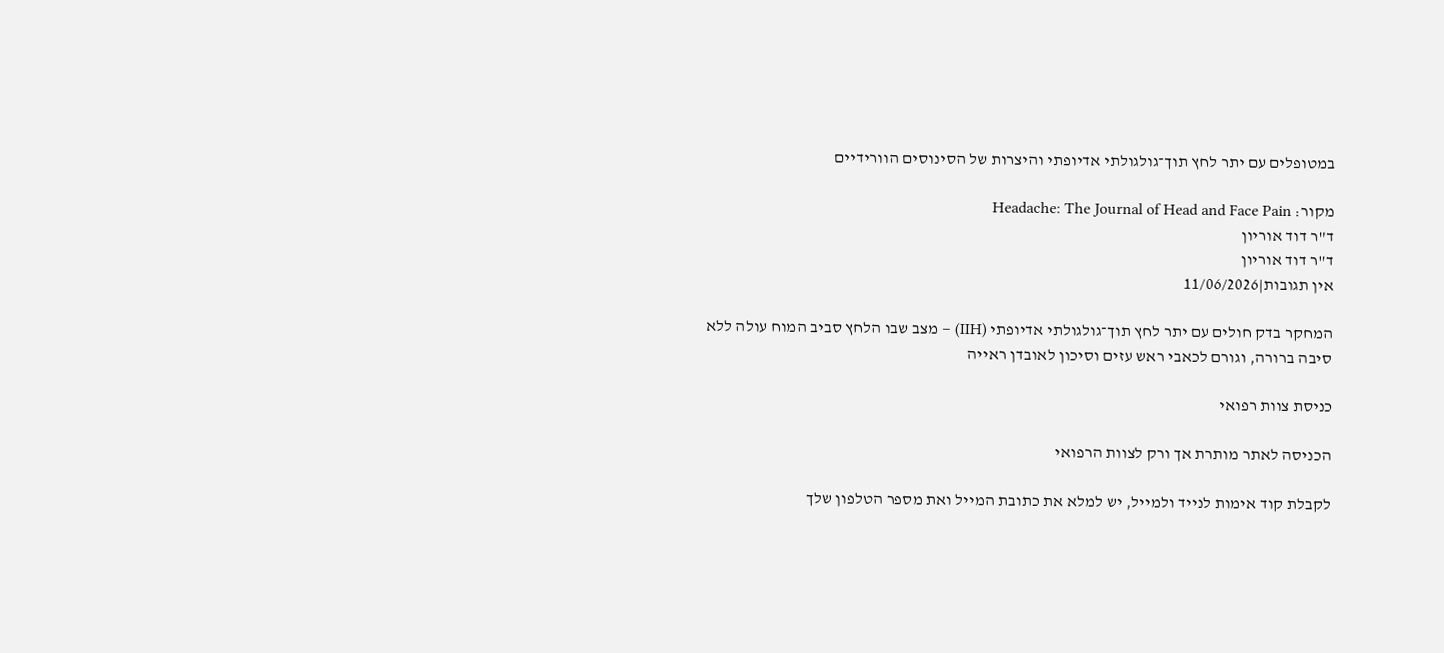במטופלים עם יתר לחץ תוך־גולגולתי אדיופתי והיצרות של הסינוסים הוורידיים

מקור: Headache: The Journal of Head and Face Pain
ד"ר דוד אוריון
ד"ר דוד אוריון
אין תגובות|11/06/2026

המחקר בדק חולים עם יתר לחץ תוך־גולגולתי אדיופתי (IIH) – מצב שבו הלחץ סביב המוח עולה ללא סיבה ברורה, וגורם לכאבי ראש עזים וסיכון לאובדן ראייה

כניסת צוות רפואי

הכניסה לאתר מותרת אך ורק לצוות הרפואי

לקבלת קוד אימות לנייד ולמייל, יש למלא את כתובת המייל ואת מספר הטלפון שלך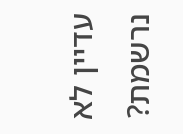עדיין לא נרשמת?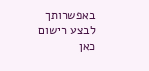באפשרותך לבצע רישום כאן